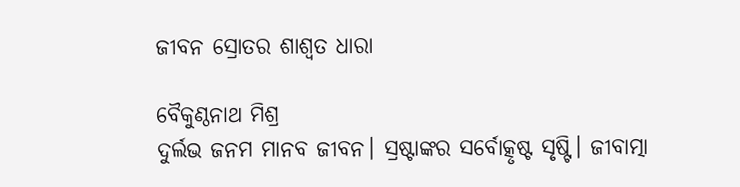ଜୀବନ ସ୍ରୋତର ଶାଶ୍ୱତ ଧାରା

ବୈକୁଣ୍ଠନାଥ ମିଶ୍ର
ଦୁର୍ଲଭ ଜନମ ମାନବ ଜୀବନ। ସ୍ରଷ୍ଟାଙ୍କର ସର୍ବୋତ୍କୃଷ୍ଟ ସୃଷ୍ଟି। ଜୀବାତ୍ମା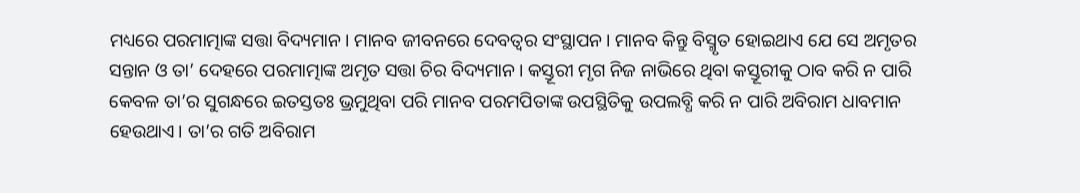ମଧ୍ୟରେ ପରମାତ୍ମାଙ୍କ ସତ୍ତା ବିଦ୍ୟମାନ। ମାନବ ଜୀବନରେ ଦେବତ୍ୱର ସଂସ୍ଥାପନ। ମାନବ କିନ୍ତୁ ବିସ୍ମୃତ ହୋଇଥାଏ ଯେ ସେ ଅମୃତର ସନ୍ତାନ ଓ ତା’ ଦେହରେ ପରମାତ୍ମାଙ୍କ ଅମୃତ ସତ୍ତା ଚିର ବିଦ୍ୟମାନ। କସ୍ତୂରୀ ମୃଗ ନିଜ ନାଭିରେ ଥିବା କସ୍ତୂରୀକୁ ଠାବ କରି ନ ପାରି କେବଳ ତା’ର ସୁଗନ୍ଧରେ ଇତସ୍ତତଃ ଭ୍ରମୁଥିବା ପରି ମାନବ ପରମପିତାଙ୍କ ଉପସ୍ଥିତିକୁ ଉପଲବ୍ଧି କରି ନ ପାରି ଅବିରାମ ଧାବମାନ ହେଉଥାଏ। ତା’ର ଗତି ଅବିରାମ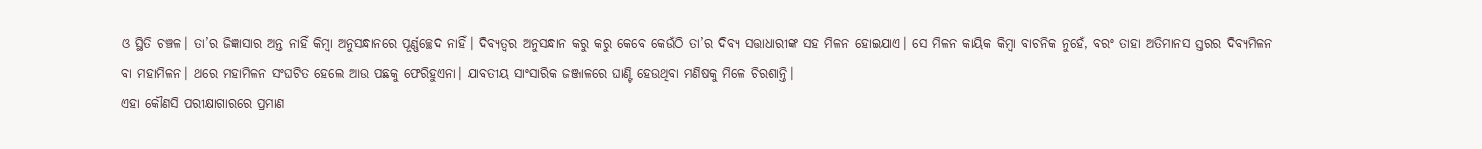ଓ ସ୍ଥିତି ଚଞ୍ଚଳ। ତା’ର ଜିଜ୍ଞାସାର ଅନ୍ତ ନାହିଁ କିମ୍ବା ଅନୁସନ୍ଧାନରେ ପୂର୍ଣ୍ଣଚ୍ଛେଦ ନାହିଁ। ଦିବ୍ୟତ୍ୱର ଅନୁସନ୍ଧାନ କରୁ କରୁ କେବେ କେଉଁଠି ତା’ର ଦିବ୍ୟ ସତ୍ତାଧାରୀଙ୍କ ସହ ମିଳନ ହୋଇଯାଏ। ସେ ମିଳନ କାୟିକ କିମ୍ବା ବାଚନିକ ନୁହେଁ, ବରଂ ତାହା ଅତିମାନସ ସ୍ତରର ଦିବ୍ୟମିଳନ ବା ମହାମିଳନ। ଥରେ ମହାମିଳନ ସଂଘଟିତ ହେଲେ ଆଉ ପଛକୁ ଫେରିହୁଏନା। ଯାବତୀୟ ସାଂସାରିକ ଜଞ୍ଜାଳରେ ଘାଣ୍ଟି ହେଉଥିବା ମଣିଷକୁ ମିଳେ ଚିରଶାନ୍ତି।
ଏହା କୌଣସି ପରୀକ୍ଷାଗାରରେ ପ୍ରମାଣ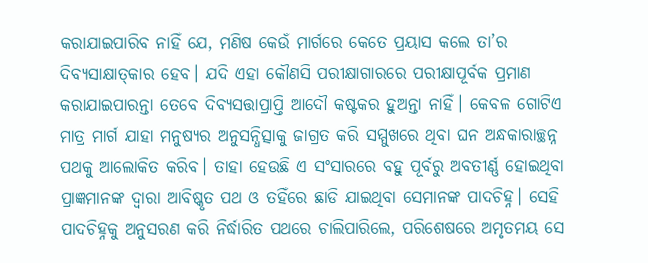କରାଯାଇପାରିବ ନାହିଁ ଯେ, ମଣିଷ କେଉଁ ମାର୍ଗରେ କେତେ ପ୍ରୟାସ କଲେ ତା’ର ଦିବ୍ୟସାକ୍ଷାତ୍‌କାର ହେବ। ଯଦି ଏହା କୌଣସି ପରୀକ୍ଷାଗାରରେ ପରୀକ୍ଷାପୂର୍ବକ ପ୍ରମାଣ କରାଯାଇପାରନ୍ତା ତେବେ ଦିବ୍ୟସତ୍ତାପ୍ରାପ୍ତି ଆଦୌ କଷ୍ଟକର ହୁଅନ୍ତା ନାହିଁ। କେବଳ ଗୋଟିଏ ମାତ୍ର ମାର୍ଗ ଯାହା ମନୁଷ୍ୟର ଅନୁସନ୍ଧିତ୍ସାକୁ ଜାଗ୍ରତ କରି ସମ୍ମୁଖରେ ଥିବା ଘନ ଅନ୍ଧକାରାଚ୍ଛନ୍ନ ପଥକୁ ଆଲୋକିତ କରିବ। ତାହା ହେଉଛି ଏ ସଂସାରରେ ବହୁ ପୂର୍ବରୁ ଅବତୀର୍ଣ୍ଣ ହୋଇଥିବା ପ୍ରାଜ୍ଞମାନଙ୍କ ଦ୍ୱାରା ଆବିଷ୍କୃତ ପଥ ଓ ତହିଁରେ ଛାଡି ଯାଇଥିବା ସେମାନଙ୍କ ପାଦଚିହ୍ନ। ସେହି ପାଦଚିହ୍ନକୁ ଅନୁସରଣ କରି ନିର୍ଦ୍ଧାରିତ ପଥରେ ଚାଲିପାରିଲେ, ପରିଶେଷରେ ଅମୃତମୟ ସେ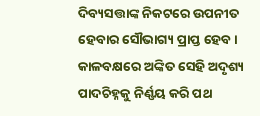ଦିବ୍ୟସତ୍ତାଙ୍କ ନିକଟରେ ଉପନୀତ ହେବାର ସୌଭାଗ୍ୟ ପ୍ରାପ୍ତ ହେବ। କାଳବକ୍ଷରେ ଅଙ୍କିତ ସେହି ଅଦୃଶ୍ୟ ପାଦଚିହ୍ନକୁ ନିର୍ଣ୍ଣୟ କରି ପଥ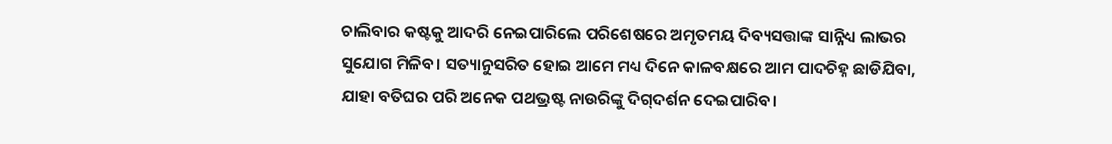ଚାଲିବାର କଷ୍ଟକୁ ଆଦରି ନେଇପାରିଲେ ପରିଶେଷରେ ଅମୃତମୟ ଦିବ୍ୟସତ୍ତାଙ୍କ ସାନ୍ନିଧ୍ୟ ଲାଭର ସୁଯୋଗ ମିଳିବ। ସତ୍ୟାନୁସରିତ ହୋଇ ଆମେ ମଧ୍ୟ ଦିନେ କାଳବକ୍ଷରେ ଆମ ପାଦଚିହ୍ନ ଛାଡିଯିବା, ଯାହା ବତିଘର ପରି ଅନେକ ପଥଭ୍ରଷ୍ଟ ନାଉରିଙ୍କୁ ଦିଗ୍‌ଦର୍ଶନ ଦେଇପାରିବ।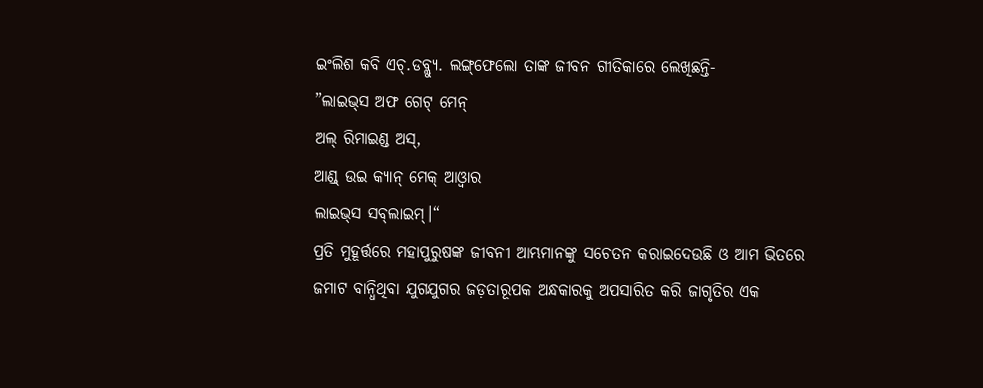ଇଂଲିଶ କବି ଏଚ୍‌.ଡବ୍ଲ୍ୟୁ. ଲଙ୍ଗ୍‌ଫେଲୋ ତାଙ୍କ ଜୀବନ ଗୀତିକାରେ ଲେଖିଛନ୍ତି-
”ଲାଇଭ୍‌ସ ଅଫ ଗେଟ୍‌ ମେନ୍‌
ଅଲ୍‌ ରିମାଇଣ୍ଡ ଅସ୍‌,
ଆଣ୍ଡ୍‌ ଉଇ କ୍ୟାନ୍‌ ମେକ୍‌ ଆଓ୍ବାର
ଲାଇଭ୍‌ସ ସବ୍‌ଲାଇମ୍‌।“
ପ୍ରତି ମୁହୂର୍ତ୍ତରେ ମହାପୁରୁଷଙ୍କ ଜୀବନୀ ଆମ୍ଭମାନଙ୍କୁ ସଚେତନ କରାଇଦେଉଛି ଓ ଆମ ଭିତରେ ଜମାଟ ବାନ୍ଧିଥିବା ଯୁଗଯୁଗର ଜଡ଼ତାରୂପକ ଅନ୍ଧକାରକୁ ଅପସାରିତ କରି ଜାଗୃତିର ଏକ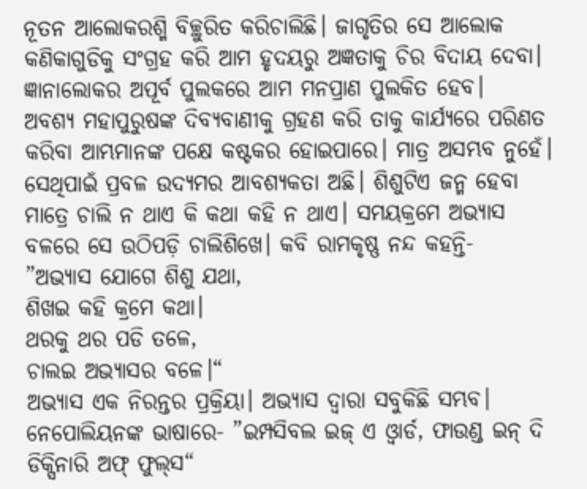ନୂତନ ଆଲୋକରଶ୍ମି ବିଚ୍ଛୁରିତ କରିଚାଲିଛି। ଜାଗୃତିର ସେ ଆଲୋକ କଣିକାଗୁଡିକୁ ସଂଗ୍ରହ କରି ଆମ ହୃଦୟରୁ ଅଜ୍ଞତାକୁ ଚିର ବିଦାୟ ଦେବା। ଜ୍ଞାନାଲୋକର ଅପୂର୍ବ ପୁଲକରେ ଆମ ମନପ୍ରାଣ ପୁଲକିତ ହେବ।
ଅବଶ୍ୟ ମହାପୁରୁଷଙ୍କ ଦିବ୍ୟବାଣୀକୁ ଗ୍ରହଣ କରି ତାକୁ କାର୍ଯ୍ୟରେ ପରିଣତ କରିବା ଆମ୍ଭମାନଙ୍କ ପକ୍ଷେ କଷ୍ଟକର ହୋଇପାରେ। ମାତ୍ର ଅସମ୍ଭବ ନୁହେଁ। ସେଥିପାଇଁ ପ୍ରବଳ ଉଦ୍ୟମର ଆବଶ୍ୟକତା ଅଛି। ଶିଶୁଟିଏ ଜନ୍ମ ହେବା ମାତ୍ରେ ଚାଲି ନ ଥାଏ କି କଥା କହି ନ ଥାଏ। ସମୟକ୍ରମେ ଅଭ୍ୟାସ ବଳରେ ସେ ଉଠିପଡ଼ି ଚାଲିଶିଖେ। କବି ରାମକୃଷ୍ଣ ନନ୍ଦ କହନ୍ତି-
”ଅଭ୍ୟାସ ଯୋଗେ ଶିଶୁ ଯଥା,
ଶିଖଇ କହି କ୍ରମେ କଥା।
ଥରକୁ ଥର ପଡି ତଳେ,
ଚାଲଇ ଅଭ୍ୟାସର ବଳେ।“
ଅଭ୍ୟାସ ଏକ ନିରନ୍ତର ପ୍ରକ୍ରିୟା। ଅଭ୍ୟାସ ଦ୍ୱାରା ସବୁକିଛି ସମ୍ଭବ। ନେପୋଲିୟନଙ୍କ ଭାଷାରେ- ”ଇମ୍ପସିବଲ ଇଜ୍‌ ଏ ଓ୍ବାର୍ଡ, ଫାଉଣ୍ଡ ଇନ୍‌ ଦି ଡିକ୍ସିନାରି ଅଫ୍‌ ଫୁଲ୍‌ସ“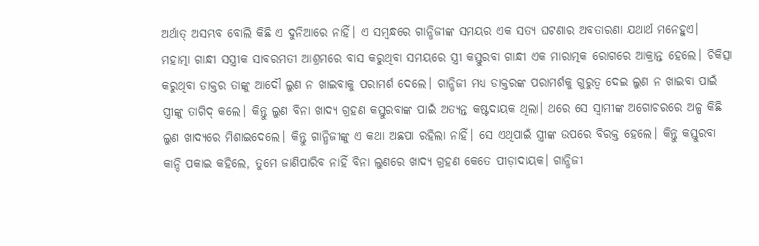ଅର୍ଥାତ୍‌ ଅସମ୍ଭବ ବୋଲି କିଛି ଏ ଦୁନିଆରେ ନାହିଁ। ଏ ସମ୍ବନ୍ଧରେ ଗାନ୍ଧିଜୀଙ୍କ ସମୟର ଏକ ସତ୍ୟ ଘଟଣାର ଅବତାରଣା ଯଥାର୍ଥ ମନେହୁଏ।
ମହାତ୍ମା ଗାନ୍ଧୀ ସସ୍ତ୍ରୀକ ସାବରମତୀ ଆଶ୍ରମରେ ବାସ କରୁଥିବା ସମୟରେ ସ୍ତ୍ରୀ କସ୍ତୁରବା ଗାନ୍ଧୀ ଏକ ମାରାତ୍ମକ ରୋଗରେ ଆକ୍ରାନ୍ତ ହେଲେ। ଚିକିତ୍ସା କରୁଥିବା ଡାକ୍ତର ତାଙ୍କୁ ଆଦୌ ଲୁଣ ନ ଖାଇବାକୁ ପରାମର୍ଶ ଦେଲେ। ଗାନ୍ଧିଜୀ ମଧ୍ୟ ଡାକ୍ତରଙ୍କ ପରାମର୍ଶକୁ ଗୁରୁତ୍ୱ ଦେଇ ଲୁଣ ନ ଖାଇବା ପାଇଁ ସ୍ତ୍ରୀଙ୍କୁ ତାଗିଦ୍‌ କଲେ। କିନ୍ତୁ ଲୁଣ ବିନା ଖାଦ୍ୟ ଗ୍ରହଣ କସ୍ତୁରବାଙ୍କ ପାଇଁ ଅତ୍ୟନ୍ତ କଷ୍ଟଦାୟକ ଥିଲା। ଥରେ ସେ ସ୍ବାମୀଙ୍କ ଅଗୋଚରରେ ଅଳ୍ପ କିଛି ଲୁଣ ଖାଦ୍ୟରେ ମିଶାଇଦେଲେ। କିନ୍ତୁ ଗାନ୍ଧିଜୀଙ୍କୁ ଏ କଥା ଅଛପା ରହିଲା ନାହିଁ। ସେ ଏଥିପାଇଁ ସ୍ତ୍ରୀଙ୍କ ଉପରେ ବିରକ୍ତ ହେଲେ। କିନ୍ତୁ କସ୍ତୁରବା କାନ୍ଦି ପକାଇ କହିଲେ, ତୁମେ ଜାଣିପାରିବ ନାହିଁ ବିନା ଲୁଣରେ ଖାଦ୍ୟ ଗ୍ରହଣ କେତେ ପୀଡ଼ାଦାୟକ। ଗାନ୍ଧିଜୀ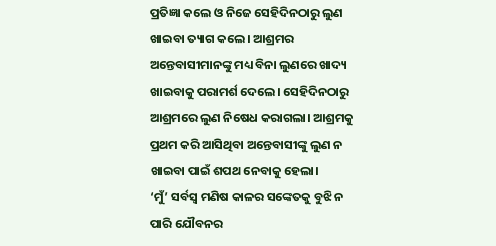ପ୍ରତିଜ୍ଞା କଲେ ଓ ନିଜେ ସେହିଦିନଠାରୁ ଲୁଣ ଖାଇବା ତ୍ୟାଗ କଲେ। ଆଶ୍ରମର ଅନ୍ତେବାସୀମାନଙ୍କୁ ମଧ୍ୟ ବିନା ଲୁଣରେ ଖାଦ୍ୟ ଖାଇବାକୁ ପରାମର୍ଶ ଦେଲେ। ସେହିଦିନଠାରୁ ଆଶ୍ରମରେ ଲୁଣ ନିଷେଧ କରାଗଲା। ଆଶ୍ରମକୁ ପ୍ରଥମ କରି ଆସିଥିବା ଅନ୍ତେବାସୀଙ୍କୁ ଲୁଣ ନ ଖାଇବା ପାଇଁ ଶପଥ ନେବାକୁ ହେଲା।
‘ମୁଁ’ ସର୍ବସ୍ବ ମଣିଷ କାଳର ସଙ୍କେତକୁ ବୁଝି ନ ପାରି ଯୌବନର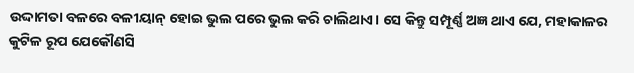ଉଦ୍ଦାମତା ବଳରେ ବଳୀୟାନ୍‌ ହୋଇ ଭୁଲ ପରେ ଭୁଲ କରି ଚାଲିଥାଏ। ସେ କିନ୍ତୁ ସମ୍ପୂର୍ଣ୍ଣ ଅଜ୍ଞ ଥାଏ ଯେ, ମହାକାଳର କୁଟିଳ ରୂପ ଯେକୌଣସି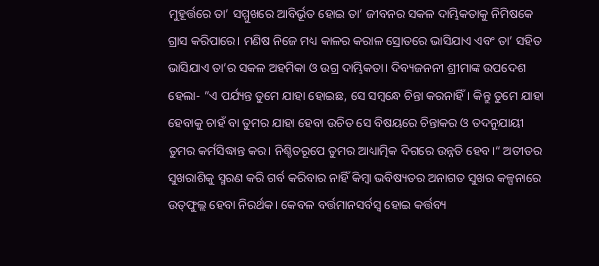ମୁହୂର୍ତ୍ତରେ ତା’ ସମ୍ମୁଖରେ ଆବିର୍ଭୂତ ହୋଇ ତା’ ଜୀବନର ସକଳ ଦାମ୍ଭିକତାକୁ ନିମିଷକେ ଗ୍ରାସ କରିପାରେ। ମଣିଷ ନିଜେ ମଧ୍ୟ କାଳର କରାଳ ସ୍ରୋତରେ ଭାସିଯାଏ ଏବଂ ତା’ ସହିତ ଭାସିଯାଏ ତା’ର ସକଳ ଅହମିକା ଓ ଉଗ୍ର ଦାମ୍ଭିକତା। ଦିବ୍ୟଜନନୀ ଶ୍ରୀମାଙ୍କ ଉପଦେଶ ହେଲା- ”ଏ ପର୍ଯ୍ୟନ୍ତ ତୁମେ ଯାହା ହୋଇଛ, ସେ ସମ୍ବନ୍ଧେ ଚିନ୍ତା କରନାହିଁ। କିନ୍ତୁ ତୁମେ ଯାହା ହେବାକୁ ଚାହଁ ବା ତୁମର ଯାହା ହେବା ଉଚିତ ସେ ବିଷୟରେ ଚିନ୍ତାକର ଓ ତଦନୁଯାୟୀ ତୁମର କର୍ମସିଦ୍ଧାନ୍ତ କର। ନିଶ୍ଚିତରୂପେ ତୁମର ଆଧ୍ୟାତ୍ମିକ ଦିଗରେ ଉନ୍ନତି ହେବ।“ ଅତୀତର ସୁଖରାଶିକୁ ସ୍ମରଣ କରି ଗର୍ବ କରିବାର ନାହିଁ କିମ୍ବା ଭବିଷ୍ୟତର ଅନାଗତ ସୁଖର କଳ୍ପନାରେ ଉତ୍‌ଫୁଲ୍ଲ ହେବା ନିରର୍ଥକ। କେବଳ ବର୍ତ୍ତମାନସର୍ବସ୍ବ ହୋଇ କର୍ତ୍ତବ୍ୟ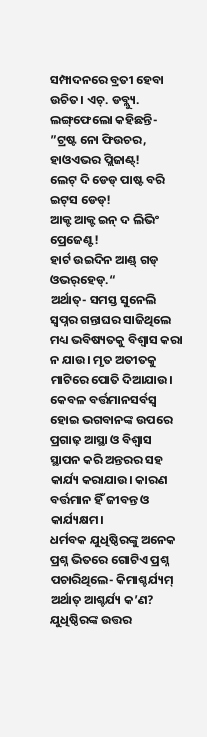ସମ୍ପାଦନରେ ବ୍ରତୀ ହେବା ଉଚିତ। ଏଚ୍‌. ଡବ୍ଲ୍ୟୁ. ଲଙ୍ଗ୍‌ଫେଲୋ କହିଛନ୍ତି-
”ଟ୍ରଷ୍ଟ ନୋ ଫିଉଚର, ହାଓଏଭର ପ୍ଲିଜାଣ୍ଟ୍‌!
ଲେଟ୍‌ ଦି ଡେଡ୍‌ ପାଷ୍ଟ ବରି ଇଟ୍‌ସ ଡେଡ୍‌!
ଆକ୍ଟ ଆକ୍ଟ ଇନ୍‌ ଦ ଲିଭିଂ ପ୍ରେଜେଣ୍ଟ!
ହାର୍ଟ ଉଇଦିନ ଆଣ୍ଡ୍‌ ଗଡ୍‌ ଓଭର୍‌ହେଡ୍‌.“
ଅର୍ଥାତ୍‌- ସମସ୍ତ ସୁନେଲି ସ୍ବପ୍ନର ଗନ୍ତାଘର ସାଜିଥିଲେ ମଧ୍ୟ ଭବିଷ୍ୟତକୁ ବିଶ୍ୱାସ କରା ନ ଯାଉ। ମୃତ ଅତୀତକୁ ମାଟିରେ ପୋତି ଦିଆଯାଉ। କେବଳ ବର୍ତ୍ତମାନସର୍ବସ୍ବ ହୋଇ ଭଗବାନଙ୍କ ଉପରେ ପ୍ରଗାଢ଼ ଆସ୍ଥା ଓ ବିଶ୍ୱାସ ସ୍ଥାପନ କରି ଅନ୍ତରର ସହ କାର୍ଯ୍ୟ କରାଯାଉ। କାରଣ ବର୍ତ୍ତମାନ ହିଁ ଜୀବନ୍ତ ଓ କାର୍ଯ୍ୟକ୍ଷମ।
ଧର୍ମବକ ଯୁଧିଷ୍ଠିରଙ୍କୁ ଅନେକ ପ୍ରଶ୍ନ ଭିତରେ ଗୋଟିଏ ପ୍ରଶ୍ନ ପଚାରିଥିଲେ- କିମାଶ୍ଚର୍ଯ୍ୟମ୍‌ ଅର୍ଥାତ୍‌ ଆଶ୍ଚର୍ଯ୍ୟ କ’ଣ? ଯୁଧିଷ୍ଠିରଙ୍କ ଉତ୍ତର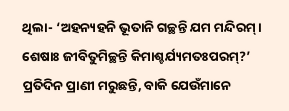ଥିଲା- ‘ଅହନ୍ୟହନି ଭୂତାନି ଗଚ୍ଛନ୍ତି ଯମ ମନ୍ଦିରମ୍‌। ଶେଷାଃ ଜୀବିତୁମିଚ୍ଛନ୍ତି କିମାଶ୍ଚର୍ଯ୍ୟମତଃପରମ୍‌?’ ପ୍ରତିଦିନ ପ୍ରାଣୀ ମରୁଛନ୍ତି, ବାକି ଯେଉଁମାନେ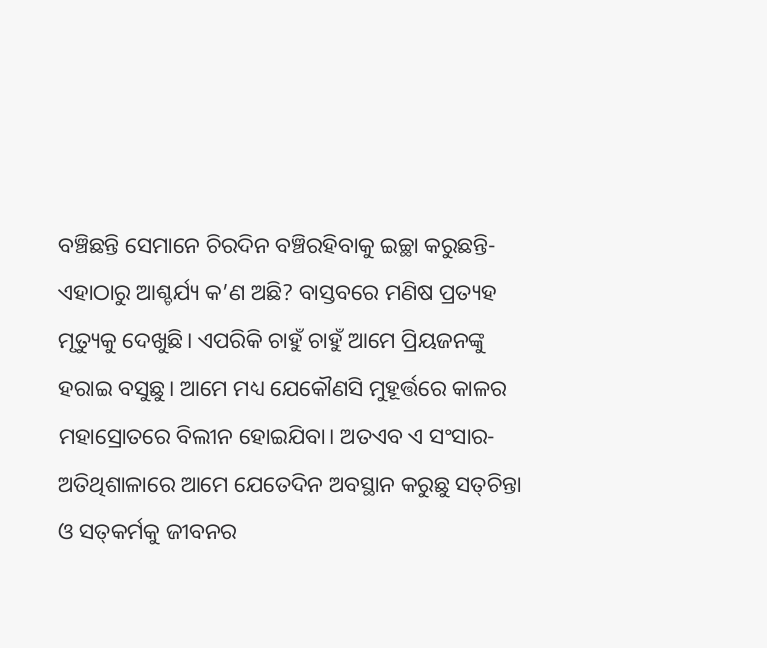ବଞ୍ଚିଛନ୍ତି ସେମାନେ ଚିରଦିନ ବଞ୍ଚିରହିବାକୁ ଇଚ୍ଛା କରୁଛନ୍ତି- ଏହାଠାରୁ ଆଶ୍ଚର୍ଯ୍ୟ କ’ଣ ଅଛି? ବାସ୍ତବରେ ମଣିଷ ପ୍ରତ୍ୟହ ମୃତ୍ୟୁକୁ ଦେଖୁଛି। ଏପରିକି ଚାହୁଁ ଚାହୁଁ ଆମେ ପ୍ରିୟଜନଙ୍କୁ ହରାଇ ବସୁଛୁ। ଆମେ ମଧ୍ୟ ଯେକୌଣସି ମୁହୂର୍ତ୍ତରେ କାଳର ମହାସ୍ରୋତରେ ବିଲୀନ ହୋଇଯିବା। ଅତଏବ ଏ ସଂସାର-ଅତିଥିଶାଳାରେ ଆମେ ଯେତେଦିନ ଅବସ୍ଥାନ କରୁଛୁ ସତ୍‌ଚିନ୍ତା ଓ ସତ୍‌କର୍ମକୁ ଜୀବନର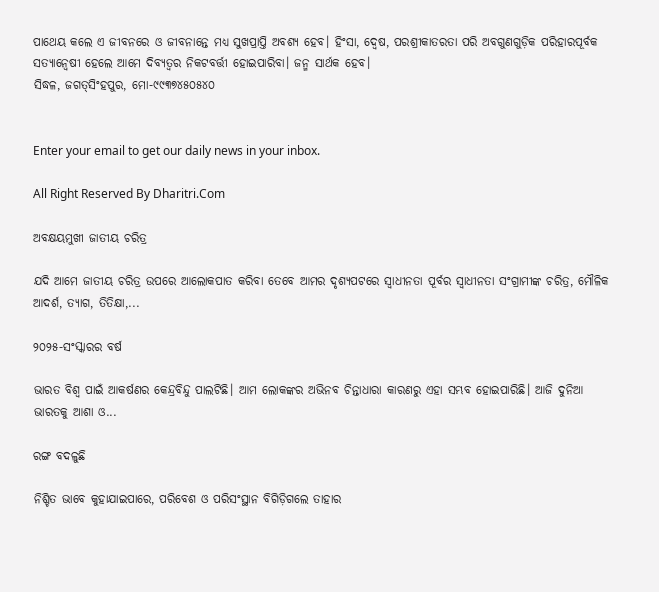ପାଥେୟ କଲେ ଏ ଜୀବନରେ ଓ ଜୀବନାନ୍ତେ ମଧ୍ୟ ସୁଖପ୍ରାପ୍ତି ଅବଶ୍ୟ ହେବ। ହିଂସା, ଦ୍ୱେଷ, ପରଶ୍ରୀକାତରତା ପରି ଅବଗୁଣଗୁଡ଼ିକ ପରିହାରପୂର୍ବକ ସତ୍ୟାନ୍ବେଷୀ ହେଲେ ଆମେ ଦିବ୍ୟତ୍ୱର ନିକଟବର୍ତ୍ତୀ ହୋଇପାରିବା। ଜନ୍ମ ସାର୍ଥକ ହେବ।
ସିଦ୍ଧଳ, ଜଗତ୍‌ସିଂହପୁର, ମୋ-୯୯୩୭୪୫୦୫୪୦


Enter your email to get our daily news in your inbox.

All Right Reserved By Dharitri.Com

ଅବକ୍ଷୟମୁଖୀ ଜାତୀୟ ଚରିତ୍ର

ଯଦି ଆମେ ଜାତୀୟ ଚରିତ୍ର ଉପରେ ଆଲୋକପାତ କରିବା ତେବେ ଆମର ଦୃଶ୍ୟପଟରେ ସ୍ବାଧୀନତା ପୂର୍ବର ସ୍ବାଧୀନତା ସଂଗ୍ରାମୀଙ୍କ ଚରିତ୍ର, ମୌଳିକ ଆଦର୍ଶ, ତ୍ୟାଗ, ତିତିକ୍ଷା,...

୨୦୨୫-ସଂସ୍କାରର ବର୍ଷ

ଭାରତ ବିଶ୍ୱ ପାଇଁ ଆକର୍ଷଣର କେନ୍ଦ୍ରବିନ୍ଦୁ ପାଲଟିଛି। ଆମ ଲୋକଙ୍କର ଅଭିନବ ଚିନ୍ତାଧାରା କାରଣରୁ ଏହା ସମ୍ଭବ ହୋଇପାରିଛି। ଆଜି ଦୁନିଆ ଭାରତକୁ ଆଶା ଓ...

ରଙ୍ଗ ବଦଳୁଛି

ନିଶ୍ଚିତ ଭାବେ କୁହାଯାଇପାରେ, ପରିବେଶ ଓ ପରିସଂସ୍ଥାନ ବିଗିଡ଼ିଗଲେ ତାହାର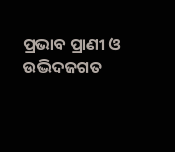ପ୍ରଭାବ ପ୍ରାଣୀ ଓ ଉଦ୍ଭିଦଜଗତ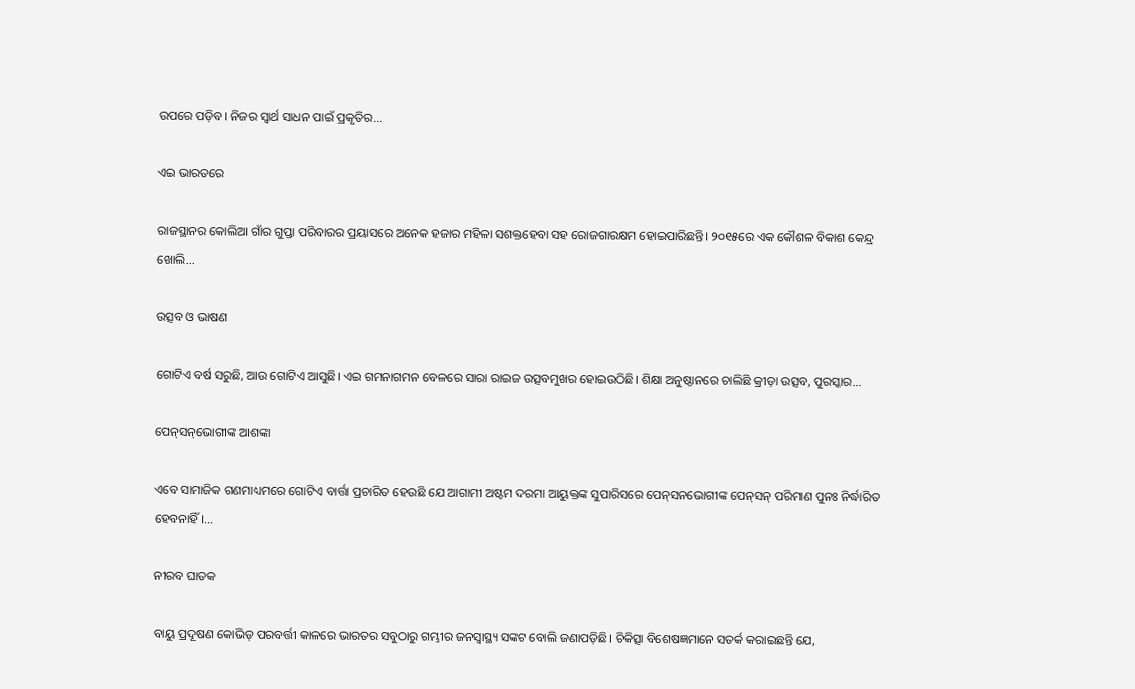ଉପରେ ପଡ଼ିବ। ନିଜର ସ୍ବାର୍ଥ ସାଧନ ପାଇଁ ପ୍ରକୃତିର...

ଏଇ ଭାରତରେ

ରାଜସ୍ଥାନର କୋଲିଆ ଗାଁର ଗୁପ୍ତା ପରିବାରର ପ୍ରୟାସରେ ଅନେକ ହଜାର ମହିଳା ସଶକ୍ତହେବା ସହ ରୋଜଗାରକ୍ଷମ ହୋଇପାରିଛନ୍ତି। ୨୦୧୫ରେ ଏକ କୌଶଳ ବିକାଶ କେନ୍ଦ୍ର ଖୋଲି...

ଉତ୍ସବ ଓ ଭାଷଣ

ଗୋଟିଏ ବର୍ଷ ସରୁଛି, ଆଉ ଗୋଟିଏ ଆସୁଛି। ଏଇ ଗମନାଗମନ ବେଳରେ ସାରା ରାଇଜ ଉତ୍ସବମୁଖର ହୋଇଉଠିଛି। ଶିକ୍ଷା ଅନୁଷ୍ଠାନରେ ଚାଲିଛି କ୍ରୀଡ଼ା ଉତ୍ସବ, ପୁରସ୍କାର...

ପେନ୍‌ସନ୍‌ଭୋଗୀଙ୍କ ଆଶଙ୍କା

ଏବେ ସାମାଜିକ ଗଣମାଧ୍ୟମରେ ଗୋଟିଏ ବାର୍ତ୍ତା ପ୍ରଚାରିତ ହେଉଛି ଯେ ଆଗାମୀ ଅଷ୍ଟମ ଦରମା ଆୟୁକ୍ତଙ୍କ ସୁପାରିସରେ ପେନ୍‌ସନଭୋଗୀଙ୍କ ପେନ୍‌ସନ୍‌ ପରିମାଣ ପୁନଃ ନିର୍ଦ୍ଧାରିତ ହେବନାହିଁ।...

ନୀରବ ଘାତକ

ବାୟୁ ପ୍ରଦୂଷଣ କୋଭିଡ୍‌ ପରବର୍ତ୍ତୀ କାଳରେ ଭାରତର ସବୁଠାରୁ ଗମ୍ଭୀର ଜନସ୍ବାସ୍ଥ୍ୟ ସଙ୍କଟ ବୋଲି ଜଣାପଡ଼ିଛି। ଚିକିତ୍ସା ବିଶେଷଜ୍ଞମାନେ ସତର୍କ କରାଇଛନ୍ତି ଯେ,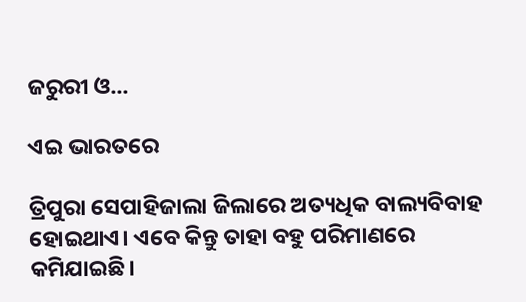ଜରୁରୀ ଓ...

ଏଇ ଭାରତରେ

ତ୍ରିପୁରା ସେପାହିଜାଲା ଜିଲାରେ ଅତ୍ୟଧିକ ବାଲ୍ୟବିବାହ ହୋଇଥାଏ। ଏବେ କିନ୍ତୁ ତାହା ବହୁ ପରିମାଣରେ କମିଯାଇଛି।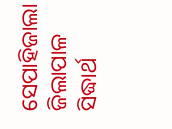ସେପାହିଜାଲା ଜିଲାପାଳ ସିଦ୍ଧାର୍ଥ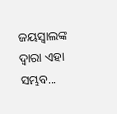ଜୟସ୍ବାଲଙ୍କ ଦ୍ୱାରା ଏହା ସମ୍ଭବ...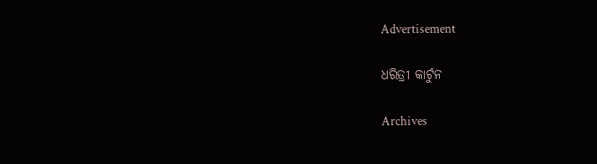Advertisement

ଧରିତ୍ରୀ କାର୍ଟୁନ

Archives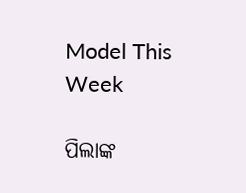Model This Week

ପିଲାଙ୍କ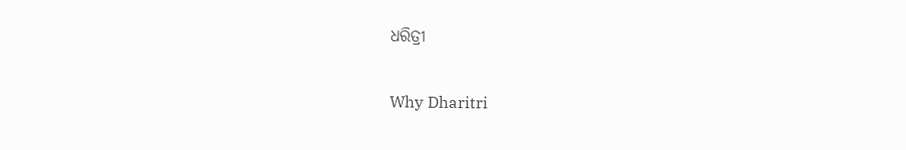ଧରିତ୍ରୀ

Why Dharitri